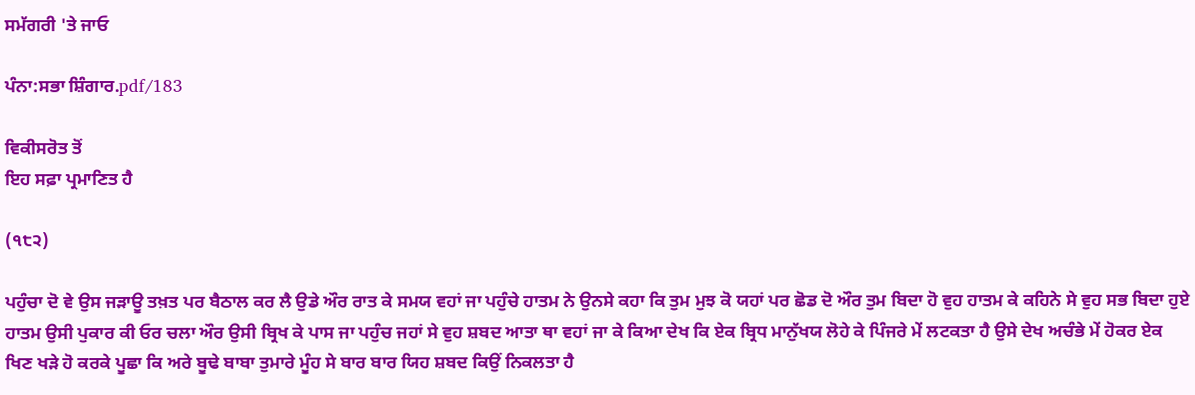ਸਮੱਗਰੀ 'ਤੇ ਜਾਓ

ਪੰਨਾ:ਸਭਾ ਸ਼ਿੰਗਾਰ.pdf/183

ਵਿਕੀਸਰੋਤ ਤੋਂ
ਇਹ ਸਫ਼ਾ ਪ੍ਰਮਾਣਿਤ ਹੈ

(੧੮੨)

ਪਹੁੰਚਾ ਦੋ ਵੇ ਉਸ ਜੜਾਊ ਤਖ਼ਤ ਪਰ ਬੈਠਾਲ ਕਰ ਲੈ ਉਡੇ ਔਰ ਰਾਤ ਕੇ ਸਮਯ ਵਹਾਂ ਜਾ ਪਹੁੰਚੇ ਹਾਤਮ ਨੇ ਉਨਸੇ ਕਹਾ ਕਿ ਤੁਮ ਮੁਝ ਕੋ ਯਹਾਂ ਪਰ ਛੋਡ ਦੋ ਔਰ ਤੁਮ ਬਿਦਾ ਹੋ ਵੁਹ ਹਾਤਮ ਕੇ ਕਹਿਨੇ ਸੇ ਵੁਹ ਸਭ ਬਿਦਾ ਹੁਏ ਹਾਤਮ ਉਸੀ ਪੁਕਾਰ ਕੀ ਓਰ ਚਲਾ ਔਰ ਉਸੀ ਬ੍ਰਿਖ ਕੇ ਪਾਸ ਜਾ ਪਹੁੰਚ ਜਹਾਂ ਸੇ ਵੁਹ ਸ਼ਬਦ ਆਤਾ ਥਾ ਵਹਾਂ ਜਾ ਕੇ ਕਿਆ ਦੇਖ ਕਿ ਏਕ ਬ੍ਰਿਧ ਮਾਨੁੱਖਯ ਲੋਹੇ ਕੇ ਪਿੰਜਰੇ ਮੇਂ ਲਟਕਤਾ ਹੈ ਉਸੇ ਦੇਖ ਅਚੰਭੇ ਮੇਂ ਹੋਕਰ ਏਕ ਖਿਣ ਖੜੇ ਹੋ ਕਰਕੇ ਪੂਛਾ ਕਿ ਅਰੇ ਬੂਢੇ ਬਾਬਾ ਤੁਮਾਰੇ ਮੂੰਹ ਸੇ ਬਾਰ ਬਾਰ ਯਿਹ ਸ਼ਬਦ ਕਿਉਂ ਨਿਕਲਤਾ ਹੈ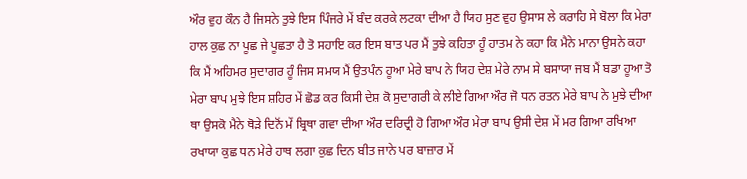ਔਰ ਵੁਹ ਕੌਨ ਹੈ ਜਿਸਨੇ ਤੁਝੇ ਇਸ ਪਿੰਜਰੇ ਮੇਂ ਬੰਦ ਕਰਕੇ ਲਟਕਾ ਦੀਆ ਹੈ ਯਿਹ ਸੁਣ ਵੁਹ ਉਸਾਸ ਲੇ ਕਰਾਹਿ ਸੇ ਬੋਲਾ ਕਿ ਮੇਰਾ ਹਾਲ ਕੁਛ ਨਾ ਪੂਛ ਜੇ ਪੂਛਤਾ ਹੈ ਤੋ ਸਹਾਇ ਕਰ ਇਸ ਬਾਤ ਪਰ ਮੈਂ ਤੁਝੇ ਕਹਿਤਾ ਹੂੰ ਹਾਤਮ ਨੇ ਕਹਾ ਕਿ ਮੈਨੇ ਮਾਨਾ ਉਸਨੇ ਕਹਾ ਕਿ ਮੈਂ ਅਹਿਮਰ ਸੁਦਾਗਰ ਹੂੰ ਜਿਸ ਸਮਯ ਮੈਂ ਉਤਪੰਨ ਹੂਆ ਮੇਰੇ ਬਾਪ ਨੇ ਯਿਹ ਦੇਸ਼ ਮੇਰੇ ਨਾਮ ਸੇ ਬਸਾਯਾ ਜਬ ਮੈਂ ਬਡਾ ਹੂਆ ਤੋ ਮੇਰਾ ਬਾਪ ਮੁਝੇ ਇਸ ਸ਼ਹਿਰ ਮੇਂ ਛੋਡ ਕਰ ਕਿਸੀ ਦੇਸ਼ ਕੋ ਸੁਦਾਗਰੀ ਕੇ ਲੀਏ ਗਿਆ ਔਰ ਜੋ ਧਨ ਰਤਨ ਮੇਰੇ ਬਾਪ ਨੇ ਮੁਝੇ ਦੀਆ ਥਾ ਉਸਕੋ ਮੈਨੇ ਥੋੜੇ ਦਿਨੋਂ ਮੇਂ ਬ੍ਰਿਥਾ ਗਵਾ ਦੀਆ ਔਰ ਦਰਿਦ੍ਰੀ ਹੋ ਗਿਆ ਔਰ ਮੇਰਾ ਬਾਪ ਉਸੀ ਦੇਸ਼ ਮੇਂ ਮਰ ਗਿਆ ਰਖਿਆ ਰਖਾਯਾ ਕੁਛ ਧਨ ਮੇਰੇ ਹਾਥ ਲਗਾ ਕੁਛ ਦਿਨ ਬੀਤ ਜਾਨੇ ਪਰ ਬਾਜ਼ਾਰ ਮੇਂ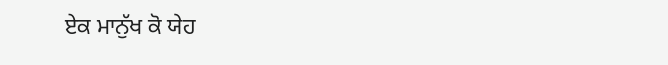ਏਕ ਮਾਨੁੱਖ ਕੋ ਯੇਹ